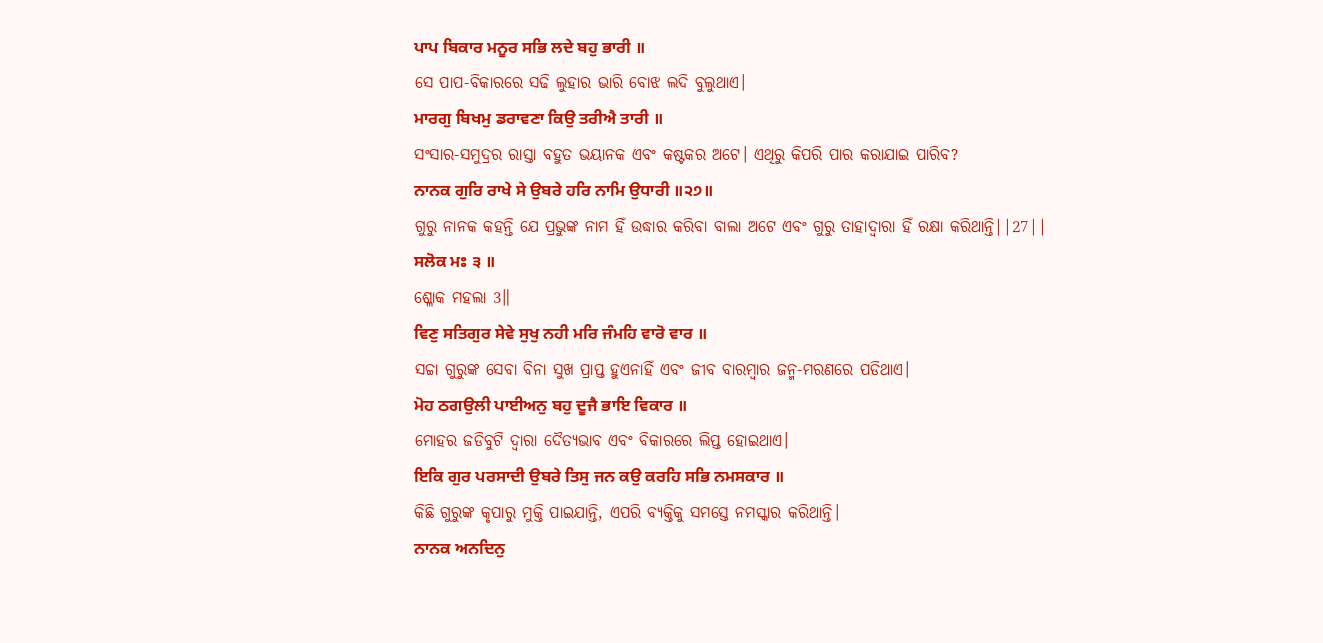ਪਾਪ ਬਿਕਾਰ ਮਨੂਰ ਸਭਿ ਲਦੇ ਬਹੁ ਭਾਰੀ ॥
ସେ ପାପ-ବିକାରରେ ସଢି ଲୁହାର ଭାରି ବୋଝ ଲଦି ବୁଲୁଥାଏ।
ਮਾਰਗੁ ਬਿਖਮੁ ਡਰਾਵਣਾ ਕਿਉ ਤਰੀਐ ਤਾਰੀ ॥
ସଂସାର-ସମୁଦ୍ରର ରାସ୍ତା ବହୁତ ଭୟାନକ ଏବଂ କଷ୍ଟକର ଅଟେ। ଏଥିରୁ କିପରି ପାର କରାଯାଇ ପାରିବ?
ਨਾਨਕ ਗੁਰਿ ਰਾਖੇ ਸੇ ਉਬਰੇ ਹਰਿ ਨਾਮਿ ਉਧਾਰੀ ॥੨੭॥
ଗୁରୁ ନାନକ କହନ୍ତି ଯେ ପ୍ରଭୁଙ୍କ ନାମ ହିଁ ଉଦ୍ଧାର କରିବା ବାଲା ଅଟେ ଏବଂ ଗୁରୁ ତାହାଦ୍ୱାରା ହିଁ ରକ୍ଷା କରିଥାନ୍ତି||27||
ਸਲੋਕ ਮਃ ੩ ॥
ଶ୍ଳୋକ ମହଲା 3॥
ਵਿਣੁ ਸਤਿਗੁਰ ਸੇਵੇ ਸੁਖੁ ਨਹੀ ਮਰਿ ਜੰਮਹਿ ਵਾਰੋ ਵਾਰ ॥
ସଚ୍ଚା ଗୁରୁଙ୍କ ସେବା ବିନା ସୁଖ ପ୍ରାପ୍ତ ହୁଏନାହିଁ ଏବଂ ଜୀବ ବାରମ୍ବାର ଜନ୍ମ-ମରଣରେ ପଡିଥାଏ।
ਮੋਹ ਠਗਉਲੀ ਪਾਈਅਨੁ ਬਹੁ ਦੂਜੈ ਭਾਇ ਵਿਕਾਰ ॥
ମୋହର ଜଡିବୁଟି ଦ୍ଵାରା ଦୈତ୍ୟଭାବ ଏବଂ ବିକାରରେ ଲିପ୍ତ ହୋଇଥାଏ।
ਇਕਿ ਗੁਰ ਪਰਸਾਦੀ ਉਬਰੇ ਤਿਸੁ ਜਨ ਕਉ ਕਰਹਿ ਸਭਿ ਨਮਸਕਾਰ ॥
କିଛି ଗୁରୁଙ୍କ କୃପାରୁ ମୁକ୍ତି ପାଇଯାନ୍ତି, ଏପରି ବ୍ୟକ୍ତିକୁ ସମସ୍ତେ ନମସ୍କାର କରିଥାନ୍ତି।
ਨਾਨਕ ਅਨਦਿਨੁ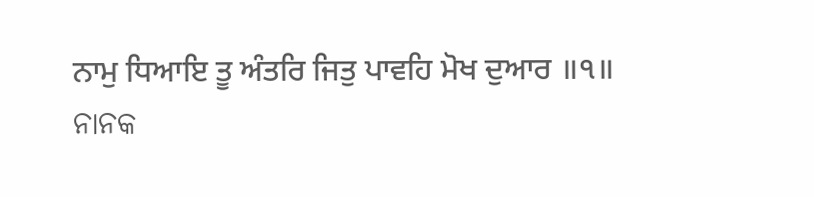ਨਾਮੁ ਧਿਆਇ ਤੂ ਅੰਤਰਿ ਜਿਤੁ ਪਾਵਹਿ ਮੋਖ ਦੁਆਰ ॥੧॥
ନାନକ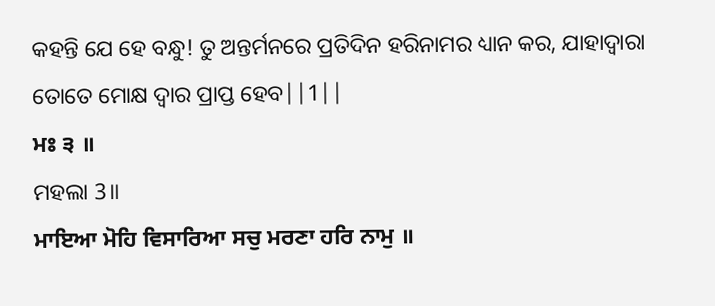କହନ୍ତି ଯେ ହେ ବନ୍ଧୁ! ତୁ ଅନ୍ତର୍ମନରେ ପ୍ରତିଦିନ ହରିନାମର ଧ୍ୟାନ କର, ଯାହାଦ୍ୱାରା ତୋତେ ମୋକ୍ଷ ଦ୍ଵାର ପ୍ରାପ୍ତ ହେବ||1||
ਮਃ ੩ ॥
ମହଲା 3॥
ਮਾਇਆ ਮੋਹਿ ਵਿਸਾਰਿਆ ਸਚੁ ਮਰਣਾ ਹਰਿ ਨਾਮੁ ॥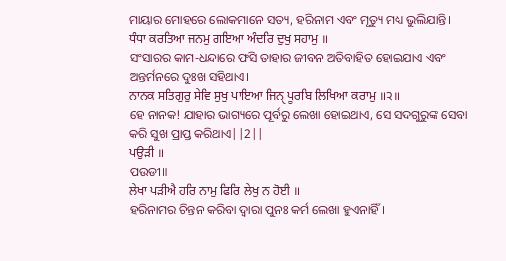ମାୟାର ମୋହରେ ଲୋକମାନେ ସତ୍ୟ, ହରିନାମ ଏବଂ ମୃତ୍ୟୁ ମଧ୍ୟ ଭୁଲିଯାନ୍ତି।
ਧੰਧਾ ਕਰਤਿਆ ਜਨਮੁ ਗਇਆ ਅੰਦਰਿ ਦੁਖੁ ਸਹਾਮੁ ॥
ସଂସାରର କାମ-ଧନ୍ଦାରେ ଫସି ତାହାର ଜୀବନ ଅତିବାହିତ ହୋଇଯାଏ ଏବଂ ଅନ୍ତର୍ମନରେ ଦୁଃଖ ସହିଥାଏ।
ਨਾਨਕ ਸਤਿਗੁਰੁ ਸੇਵਿ ਸੁਖੁ ਪਾਇਆ ਜਿਨੑ ਪੂਰਬਿ ਲਿਖਿਆ ਕਰਾਮੁ ॥੨॥
ହେ ନାନକ! ଯାହାର ଭାଗ୍ୟରେ ପୂର୍ବରୁ ଲେଖା ହୋଇଥାଏ, ସେ ସଦଗୁରୁଙ୍କ ସେବା କରି ସୁଖ ପ୍ରାପ୍ତ କରିଥାଏ||2||
ਪਉੜੀ ॥
ପଉଡୀ॥
ਲੇਖਾ ਪੜੀਐ ਹਰਿ ਨਾਮੁ ਫਿਰਿ ਲੇਖੁ ਨ ਹੋਈ ॥
ହରିନାମର ଚିନ୍ତନ କରିବା ଦ୍ଵାରା ପୁନଃ କର୍ମ ଲେଖା ହୁଏନାହିଁ।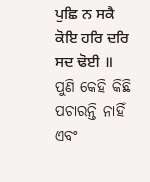ਪੁਛਿ ਨ ਸਕੈ ਕੋਇ ਹਰਿ ਦਰਿ ਸਦ ਢੋਈ ॥
ପୁଣି କେହି କିଛି ପଚାରନ୍ତି ନାହିଁ ଏବଂ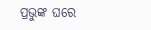ପ୍ରଭୁଙ୍କ ଘରେ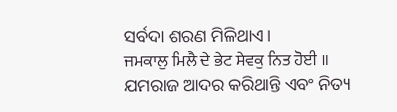ସର୍ବଦା ଶରଣ ମିଳିଥାଏ।
ਜਮਕਾਲੁ ਮਿਲੈ ਦੇ ਭੇਟ ਸੇਵਕੁ ਨਿਤ ਹੋਈ ॥
ଯମରାଜ ଆଦର କରିଥାନ୍ତି ଏବଂ ନିତ୍ୟ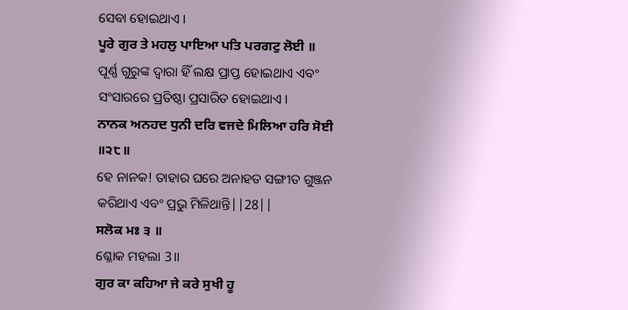ସେବା ହୋଇଥାଏ।
ਪੂਰੇ ਗੁਰ ਤੇ ਮਹਲੁ ਪਾਇਆ ਪਤਿ ਪਰਗਟੁ ਲੋਈ ॥
ପୂର୍ଣ୍ଣ ଗୁରୁଙ୍କ ଦ୍ଵାରା ହିଁ ଲକ୍ଷ ପ୍ରାପ୍ତ ହୋଇଥାଏ ଏବଂ ସଂସାରରେ ପ୍ରତିଷ୍ଠା ପ୍ରସାରିତ ହୋଇଥାଏ।
ਨਾਨਕ ਅਨਹਦ ਧੁਨੀ ਦਰਿ ਵਜਦੇ ਮਿਲਿਆ ਹਰਿ ਸੋਈ ॥੨੮॥
ହେ ନାନକ! ତାହାର ଘରେ ଅନାହତ ସଙ୍ଗୀତ ଗୁଞ୍ଜନ କରିଥାଏ ଏବଂ ପ୍ରଭୁ ମିଳିଥାନ୍ତି||28||
ਸਲੋਕ ਮਃ ੩ ॥
ଶ୍ଳୋକ ମହଲା 3॥
ਗੁਰ ਕਾ ਕਹਿਆ ਜੇ ਕਰੇ ਸੁਖੀ ਹੂ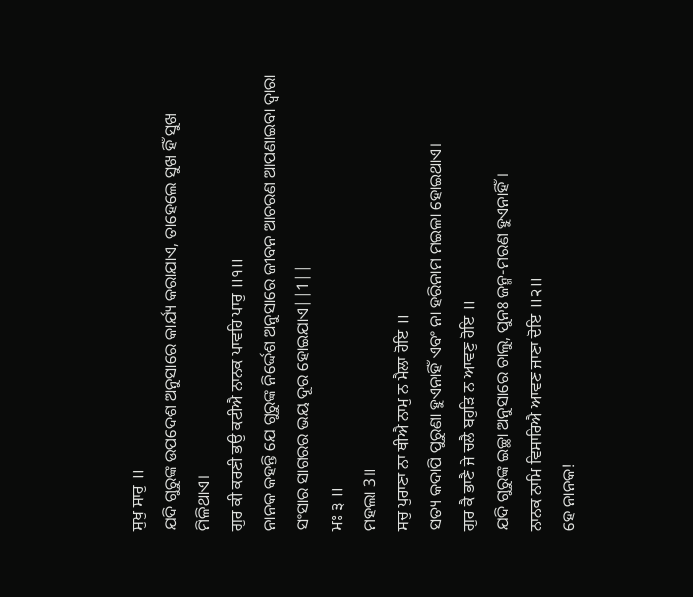ਸੁਖੁ ਸਾਰੁ ॥
ଯଦି ଗୁରୁଙ୍କ ଉପଦେଶ ଅନୁସାରେ କାର୍ଯ୍ୟ କରାଯାଏ, ତାହେଲେ ସୁଖ ହିଁ ସୁଖ ମିଳିଥାଏ।
ਗੁਰ ਕੀ ਕਰਣੀ ਭਉ ਕਟੀਐ ਨਾਨਕ ਪਾਵਹਿ ਪਾਰੁ ॥੧॥
ନାନକ କହନ୍ତି ଯେ ଗୁରୁଙ୍କ ନିର୍ଦ୍ଦେଶ ଅନୁସାରେ ଜୀବନ ଆଚରଣ ଆପଣାଇବା ଦ୍ଵାରା ସଂସାର ସାଗରର ଭୟ ଦୂର ହୋଇଯାଏ||1||
ਮਃ ੩ ॥
ମହଲା 3॥
ਸਚੁ ਪੁਰਾਣਾ ਨਾ ਥੀਐ ਨਾਮੁ ਨ ਮੈਲਾ ਹੋਇ ॥
ସତ୍ୟ କଦାପି ପୁରୁଣା ହୁଏନାହିଁ ଏବଂ ନା ହରିନାମ ମଇଳା ହୋଇଥାଏ।
ਗੁਰ ਕੈ ਭਾਣੈ ਜੇ ਚਲੈ ਬਹੁੜਿ ਨ ਆਵਣੁ ਹੋਇ ॥
ଯଦି ଗୁରୁଙ୍କ ଇଚ୍ଛା ଅନୁସାରେ ଚାଲୁ, ପୁନଃ ଜନ୍ମ-ମରଣ ହୁଏନାହିଁ।
ਨਾਨਕ ਨਾਮਿ ਵਿਸਾਰਿਐ ਆਵਣ ਜਾਣਾ ਦੋਇ ॥੨॥
ହେ ନାନକ!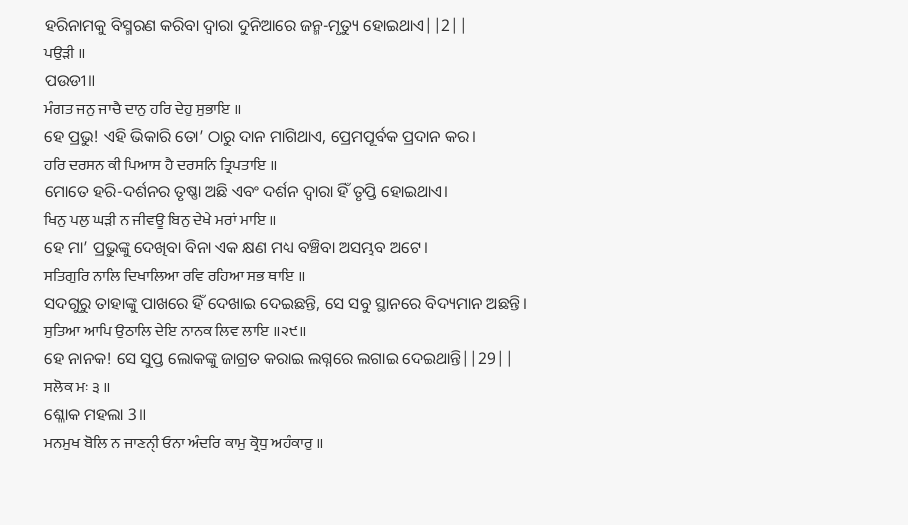ହରିନାମକୁ ବିସ୍ମରଣ କରିବା ଦ୍ଵାରା ଦୁନିଆରେ ଜନ୍ମ-ମୃତ୍ୟୁ ହୋଇଥାଏ||2||
ਪਉੜੀ ॥
ପଉଡୀ॥
ਮੰਗਤ ਜਨੁ ਜਾਚੈ ਦਾਨੁ ਹਰਿ ਦੇਹੁ ਸੁਭਾਇ ॥
ହେ ପ୍ରଭୁ! ଏହି ଭିକାରି ତୋ’ ଠାରୁ ଦାନ ମାଗିଥାଏ, ପ୍ରେମପୂର୍ବକ ପ୍ରଦାନ କର।
ਹਰਿ ਦਰਸਨ ਕੀ ਪਿਆਸ ਹੈ ਦਰਸਨਿ ਤ੍ਰਿਪਤਾਇ ॥
ମୋତେ ହରି-ଦର୍ଶନର ତୃଷ୍ଣା ଅଛି ଏବଂ ଦର୍ଶନ ଦ୍ଵାରା ହିଁ ତୃପ୍ତି ହୋଇଥାଏ।
ਖਿਨੁ ਪਲੁ ਘੜੀ ਨ ਜੀਵਊ ਬਿਨੁ ਦੇਖੇ ਮਰਾਂ ਮਾਇ ॥
ହେ ମା’ ପ୍ରଭୁଙ୍କୁ ଦେଖିବା ବିନା ଏକ କ୍ଷଣ ମଧ୍ୟ ବଞ୍ଚିବା ଅସମ୍ଭବ ଅଟେ।
ਸਤਿਗੁਰਿ ਨਾਲਿ ਦਿਖਾਲਿਆ ਰਵਿ ਰਹਿਆ ਸਭ ਥਾਇ ॥
ସଦଗୁରୁ ତାହାଙ୍କୁ ପାଖରେ ହିଁ ଦେଖାଇ ଦେଇଛନ୍ତି, ସେ ସବୁ ସ୍ଥାନରେ ବିଦ୍ୟମାନ ଅଛନ୍ତି।
ਸੁਤਿਆ ਆਪਿ ਉਠਾਲਿ ਦੇਇ ਨਾਨਕ ਲਿਵ ਲਾਇ ॥੨੯॥
ହେ ନାନକ! ସେ ସୁପ୍ତ ଲୋକଙ୍କୁ ଜାଗ୍ରତ କରାଇ ଲଗ୍ନରେ ଲଗାଇ ଦେଇଥାନ୍ତି||29||
ਸਲੋਕ ਮਃ ੩ ॥
ଶ୍ଳୋକ ମହଲା 3॥
ਮਨਮੁਖ ਬੋਲਿ ਨ ਜਾਣਨੑੀ ਓਨਾ ਅੰਦਰਿ ਕਾਮੁ ਕ੍ਰੋਧੁ ਅਹੰਕਾਰੁ ॥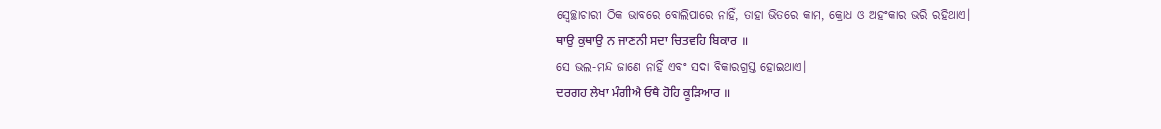ସ୍ଵେଚ୍ଛାଚାରୀ ଠିକ ଭାବରେ ବୋଲିପାରେ ନାହିଁ, ତାହା ଭିତରେ କାମ, କ୍ରୋଧ ଓ ଅହଂକାର ଭରି ରହିଥାଏ।
ਥਾਉ ਕੁਥਾਉ ਨ ਜਾਣਨੀ ਸਦਾ ਚਿਤਵਹਿ ਬਿਕਾਰ ॥
ସେ ଭଲ-ମନ୍ଦ ଜାଣେ ନାହିଁ ଏବଂ ସଦା ବିକାରଗ୍ରସ୍ତ ହୋଇଥାଏ।
ਦਰਗਹ ਲੇਖਾ ਮੰਗੀਐ ਓਥੈ ਹੋਹਿ ਕੂੜਿਆਰ ॥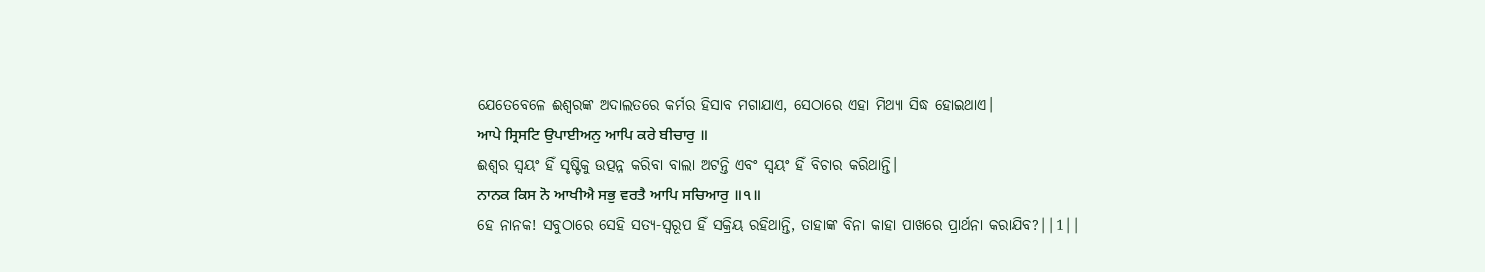ଯେତେବେଳେ ଈଶ୍ଵରଙ୍କ ଅଦାଲତରେ କର୍ମର ହିସାବ ମଗାଯାଏ, ସେଠାରେ ଏହା ମିଥ୍ୟା ସିଦ୍ଧ ହୋଇଥାଏ।
ਆਪੇ ਸ੍ਰਿਸਟਿ ਉਪਾਈਅਨੁ ਆਪਿ ਕਰੇ ਬੀਚਾਰੁ ॥
ଈଶ୍ଵର ସ୍ଵୟଂ ହିଁ ସୃଷ୍ଟିକୁ ଉତ୍ପନ୍ନ କରିବା ବାଲା ଅଟନ୍ତି ଏବଂ ସ୍ଵୟଂ ହିଁ ବିଚାର କରିଥାନ୍ତି।
ਨਾਨਕ ਕਿਸ ਨੋ ਆਖੀਐ ਸਭੁ ਵਰਤੈ ਆਪਿ ਸਚਿਆਰੁ ॥੧॥
ହେ ନାନକ! ସବୁଠାରେ ସେହି ସତ୍ୟ-ସ୍ୱରୂପ ହିଁ ସକ୍ରିୟ ରହିଥାନ୍ତି, ତାହାଙ୍କ ବିନା କାହା ପାଖରେ ପ୍ରାର୍ଥନା କରାଯିବ?||1||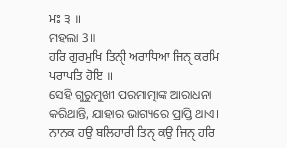ਮਃ ੩ ॥
ମହଲା 3॥
ਹਰਿ ਗੁਰਮੁਖਿ ਤਿਨੑੀ ਅਰਾਧਿਆ ਜਿਨੑ ਕਰਮਿ ਪਰਾਪਤਿ ਹੋਇ ॥
ସେହି ଗୁରୁମୁଖୀ ପରମାତ୍ମାଙ୍କ ଆରାଧନା କରିଥାନ୍ତି, ଯାହାର ଭାଗ୍ୟରେ ପ୍ରାପ୍ତି ଥାଏ।
ਨਾਨਕ ਹਉ ਬਲਿਹਾਰੀ ਤਿਨੑ ਕਉ ਜਿਨੑ ਹਰਿ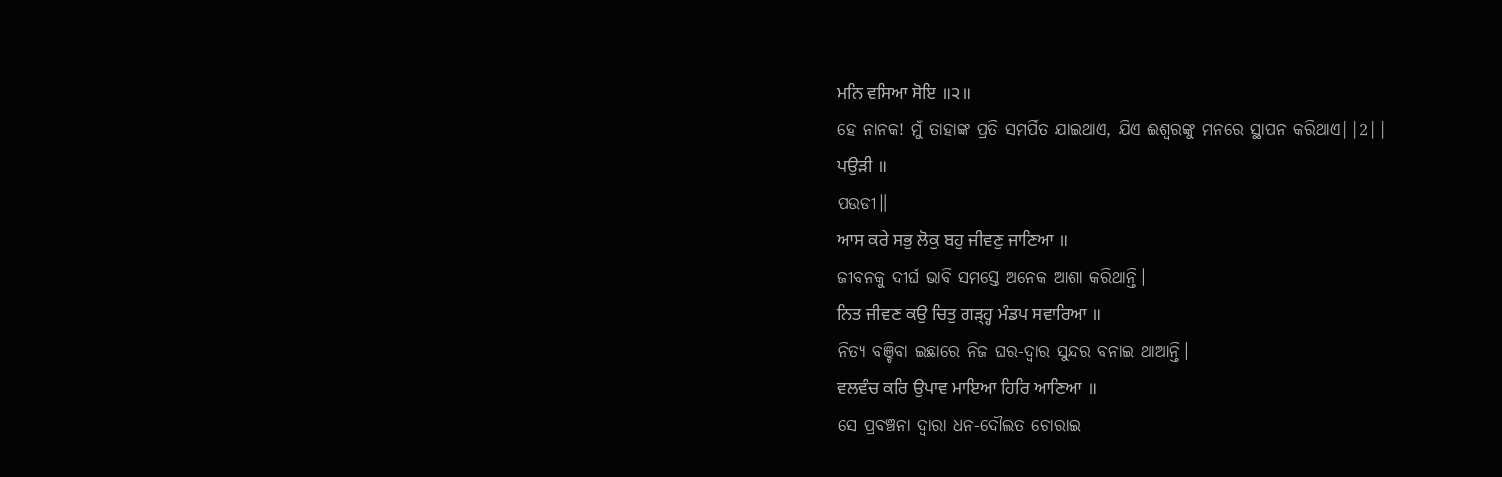ਮਨਿ ਵਸਿਆ ਸੋਇ ॥੨॥
ହେ ନାନକ! ମୁଁ ତାହାଙ୍କ ପ୍ରତି ସମର୍ପିତ ଯାଇଥାଏ, ଯିଏ ଈଶ୍ଵରଙ୍କୁ ମନରେ ସ୍ଥାପନ କରିଥାଏ||2||
ਪਉੜੀ ॥
ପଉଡୀ॥
ਆਸ ਕਰੇ ਸਭੁ ਲੋਕੁ ਬਹੁ ਜੀਵਣੁ ਜਾਣਿਆ ॥
ଜୀବନକୁ ଦୀର୍ଘ ଭାବି ସମସ୍ତେ ଅନେକ ଆଶା କରିଥାନ୍ତି।
ਨਿਤ ਜੀਵਣ ਕਉ ਚਿਤੁ ਗੜ੍ਹ੍ਹ ਮੰਡਪ ਸਵਾਰਿਆ ॥
ନିତ୍ୟ ବଞ୍ଚିବା ଇଛାରେ ନିଜ ଘର-ଦ୍ଵାର ସୁନ୍ଦର ବନାଇ ଥାଆନ୍ତି।
ਵਲਵੰਚ ਕਰਿ ਉਪਾਵ ਮਾਇਆ ਹਿਰਿ ਆਣਿਆ ॥
ସେ ପ୍ରବଞ୍ଚନା ଦ୍ଵାରା ଧନ-ଦୌଲତ ଚୋରାଇ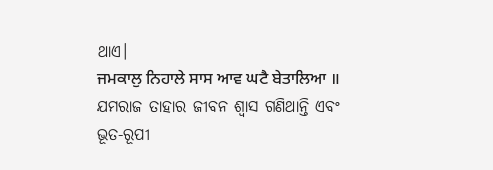ଥାଏ।
ਜਮਕਾਲੁ ਨਿਹਾਲੇ ਸਾਸ ਆਵ ਘਟੈ ਬੇਤਾਲਿਆ ॥
ଯମରାଜ ତାହାର ଜୀବନ ଶ୍ଵାସ ଗଣିଥାନ୍ତି ଏବଂ ଭୂତ-ରୂପୀ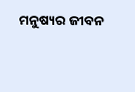ମନୁଷ୍ୟର ଜୀବନ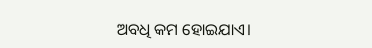ଅବଧି କମ ହୋଇଯାଏ।